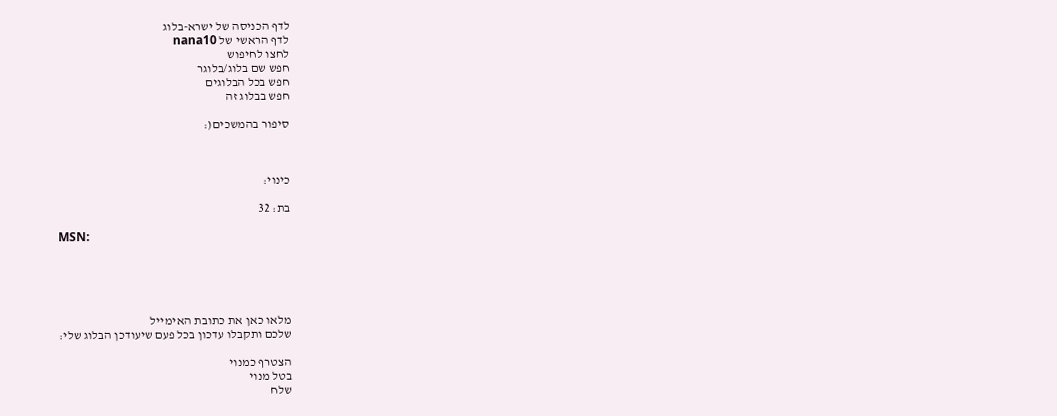לדף הכניסה של ישרא-בלוג
לדף הראשי של nana10
לחצו לחיפוש
חפש שם בלוג/בלוגר
חפש בכל הבלוגים
חפש בבלוג זה

סיפור בהמשכים(:



כינוי:

בת: 32

MSN:





מלאו כאן את כתובת האימייל
שלכם ותקבלו עדכון בכל פעם שיעודכן הבלוג שלי:

הצטרף כמנוי
בטל מנוי
שלח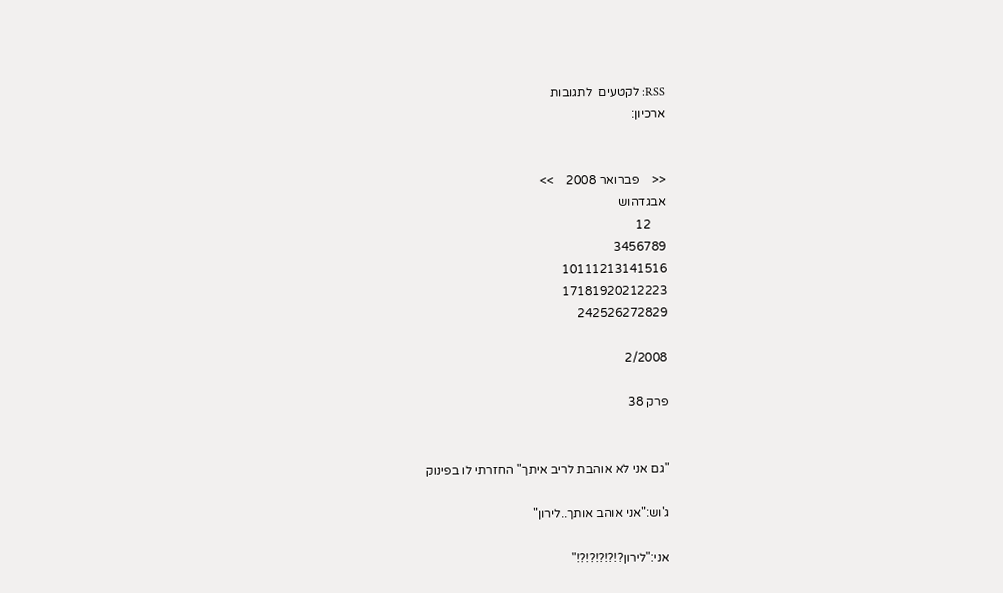RSS: לקטעים  לתגובות
ארכיון:


<<    פברואר 2008    >>
אבגדהוש
     12
3456789
10111213141516
17181920212223
242526272829

2/2008

פרק 38


"גם אני לא אוהבת לריב איתך" החזרתי לו בפינוק

ג'וש:"אני אוהב אותך..לירון"

אני:"לירון?!?!?!?!?!"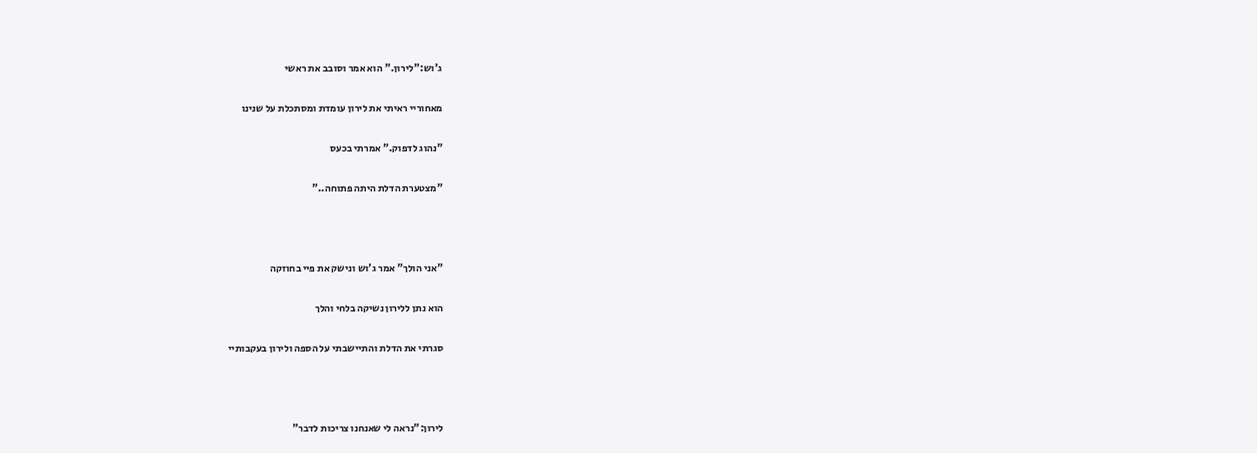ג'וש:"לירון." הוא אמר וסובב את ראשי

מאחוריי ראיתי את לירון עומדת ומסתכלת על שנינו

"נהוג לדפוק." אמרתי בכעס

"מצטערת הדלת היתה פתוחה.."



"אני הולך" אמר ג'וש ונישק את פיי בחוזקה

הוא נתן ללירון נשיקה בלחי והלך

סגרתי את הדלת והתיישבתי על הספה ולירון בעקבותיי



לירון:"נראה לי שאנחנו צריכות לדבר"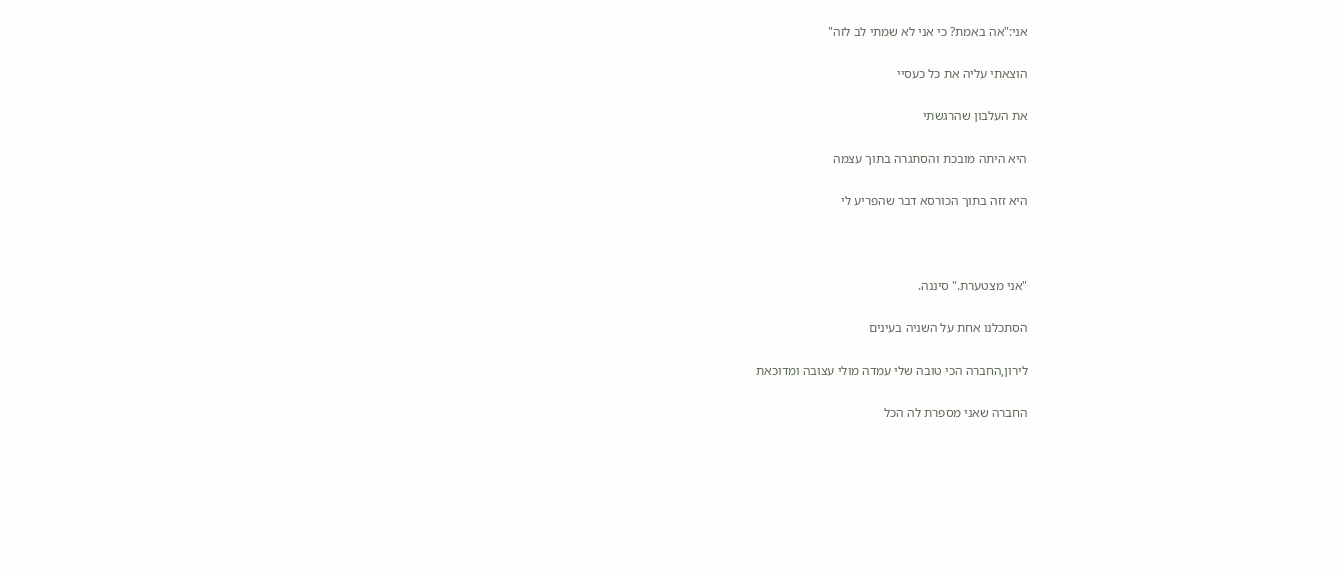אני:"אה באמת? כי אני לא שמתי לב לזה"

הוצאתי עליה את כל כעסיי

את העלבון שהרגשתי

היא היתה מובכת והסתגרה בתוך עצמה

היא זזה בתוך הכורסא דבר שהפריע לי



"אני מצטערת." סיננה.

הסתכלנו אחת על השניה בעינים

לירון,החברה הכי טובה שלי עמדה מולי עצובה ומדוכאת

החברה שאני מספרת לה הכל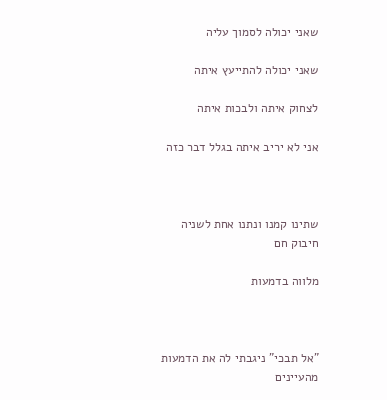שאני יכולה לסמוך עליה

שאני יכולה להתייעץ איתה

לצחוק איתה ולבכות איתה

אני לא יריב איתה בגלל דבר כזה



שתינו קמנו ונתנו אחת לשניה חיבוק חם

מלווה בדמעות



"אל תבכי" ניגבתי לה את הדמעות מהעיינים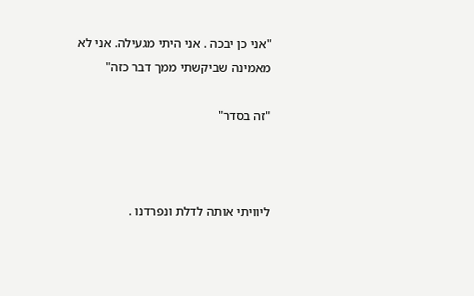"אני כן יבכה . אני היתי מגעילה. אני לא מאמינה שביקשתי ממך דבר כזה"

"זה בסדר"



ליוויתי אותה לדלת ונפרדנו .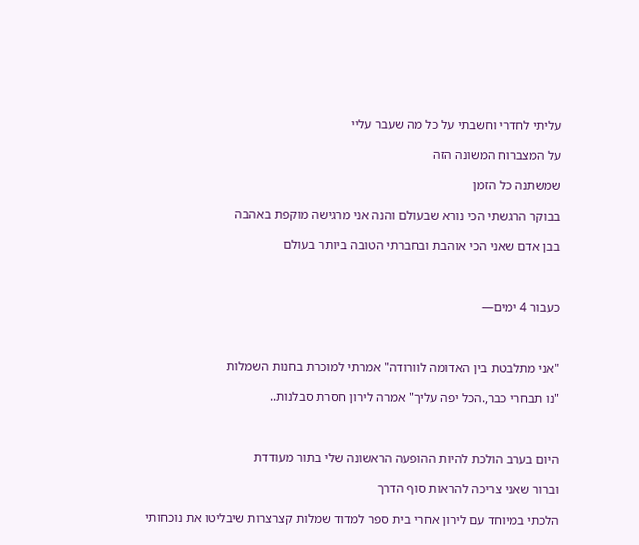עליתי לחדרי וחשבתי על כל מה שעבר עליי

על המצברוח המשונה הזה

שמשתנה כל הזמן

בבוקר הרגשתי הכי נורא שבעולם והנה אני מרגישה מוקפת באהבה

בבן אדם שאני הכי אוהבת ובחברתי הטובה ביותר בעולם



כעבור 4 ימים—



"אני מתלבטת בין האדומה לוורודה" אמרתי למוכרת בחנות השמלות

"נו תבחרי כבר,.הכל יפה עליך" אמרה לירון חסרת סבלנות..



היום בערב הולכת להיות ההופעה הראשונה שלי בתור מעודדת

וברור שאני צריכה להראות סוף הדרך

הלכתי במיוחד עם לירון אחרי בית ספר למדוד שמלות קצרצרות שיבליטו את נוכחותי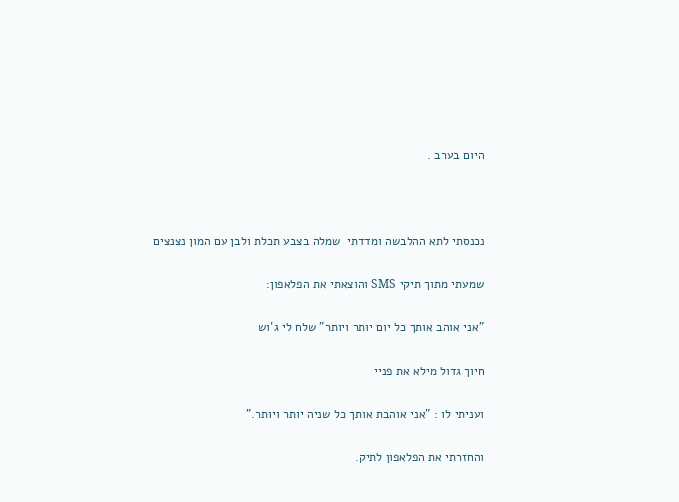היום בערב .



נכנסתי לתא ההלבשה ומדדתי  שמלה בצבע תכלת ולבן עם המון נצנצים

שמעתי מתוך תיקי SMS והוצאתי את הפלאפון:

"אני אוהב אותך כל יום יותר ויותר" שלח לי ג'וש

חיוך גדול מילא את פניי

ועניתי לו : "אני אוהבת אותך כל שניה יותר ויותר."

והחזרתי את הפלאפון לתיק.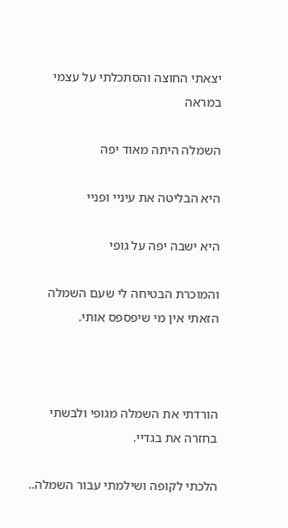יצאתי החוצה והסתכלתי על עצמי במראה

השמלה היתה מאוד יפה

היא הבליטה את עיניי ופניי

היא ישבה יפה על גופי

והמוכרת הבטיחה לי שעם השמלה הזאתי אין מי שיפספס אותי.



הורדתי את השמלה מגופי ולבשתי בחזרה את בגדיי.

הלכתי לקופה ושילמתי עבור השמלה..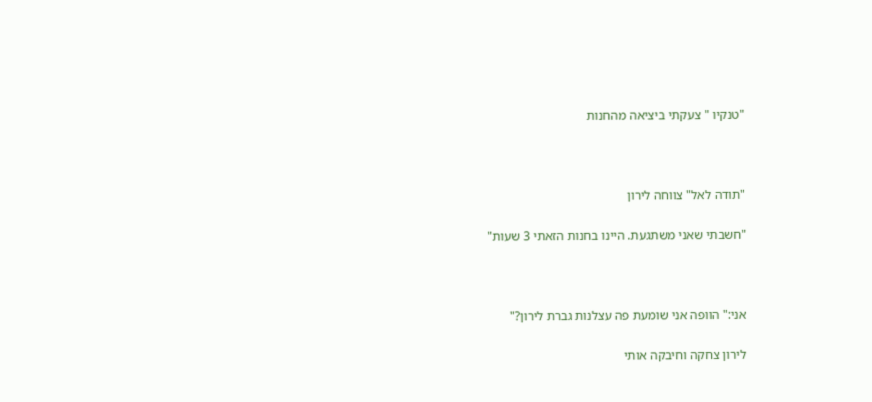"טנקיו " צעקתי ביציאה מהחנות



"תודה לאל" צווחה לירון

"חשבתי שאני משתגעת. היינו בחנות הזאתי 3 שעות"



אני:" הוופה אני שומעת פה עצלנות גברת לירון?"

לירון צחקה וחיבקה אותי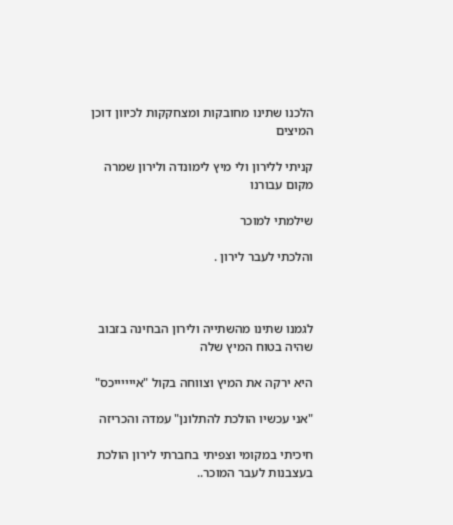הלכנו שתינו מחובקות ומצחקקות לכיוון דוכן המיצים

קניתי ללירון ולי מיץ לימונדה ולירון שמרה מקום עבורנו

שילמתי למוכר

והלכתי לעבר לירון .



לגמנו שתינו מהשתייה ולירון הבחינה בזבוב שהיה בטוח המיץ שלה

היא ירקה את המיץ וצווחה בקול "אייייייכס"

"אני עכשיו הולכת להתלונן" עמדה והכריזה

חיכיתי במקומי וצפיתי בחברתי לירון הולכת בעצבנות לעבר המוכר..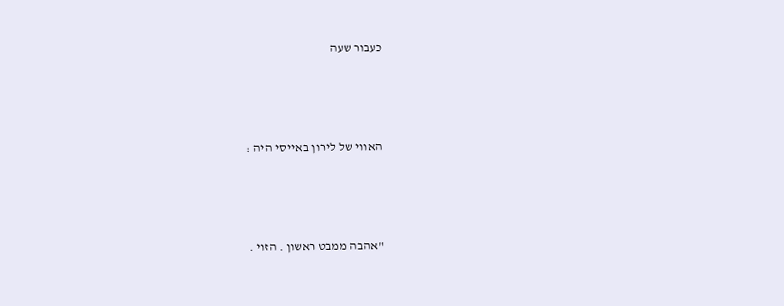כעבור שעה



האווי של לירון באייסי היה :



"אהבה ממבט ראשון . הזוי .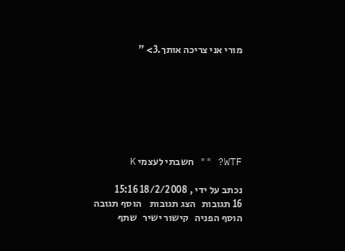מורי אני צריכה אותך.3> "







WTF? "" חשבתי לעצמי K

נכתב על ידי , 18/2/2008 15:16
16 תגובות   הצג תגובות    הוסף תגובה   הוסף הפניה   קישור ישיר   שתף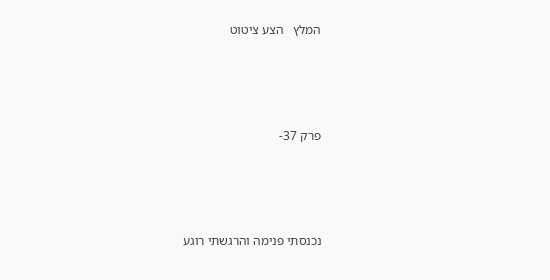המלץ   הצע ציטוט




פרק 37-




נכנסתי פנימה והרגשתי רוגע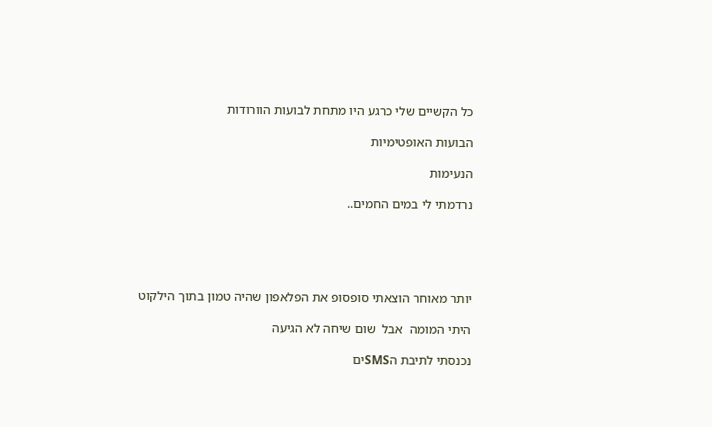כל הקשיים שלי כרגע היו מתחת לבועות הוורודות

הבועות האופטימיות

הנעימות

נרדמתי לי במים החמים..





יותר מאוחר הוצאתי סופסופ את הפלאפון שהיה טמון בתוך הילקוט

היתי המומה  אבל  שום שיחה לא הגיעה

נכנסתי לתיבת הSMSים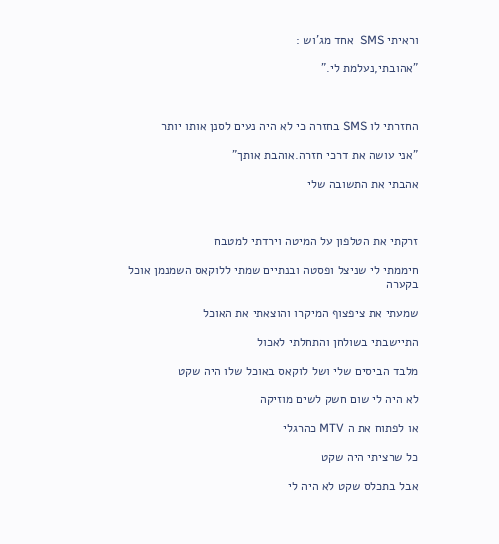וראיתי SMS  אחד מג'וש :

"אהובתי,נעלמת לי."



החזרתי לו SMS בחזרה כי לא היה נעים לסנן אותו יותר

"אני עושה את דרכי חזרה.אוהבת אותך"

אהבתי את התשובה שלי



זרקתי את הטלפון על המיטה וירדתי למטבח

חיממתי לי שניצל ופסטה ובנתיים שמתי ללוקאס השמנמן אוכל בקערה

שמעתי את ציפצוף המיקרו והוצאתי את האוכל

התיישבתי בשולחן והתחלתי לאכול

מלבד הביסים שלי ושל לוקאס באוכל שלו היה שקט

לא היה לי שום חשק לשים מוזיקה

או לפתוח את ה MTV כהרגלי

כל שרציתי היה שקט

אבל בתכלס שקט לא היה לי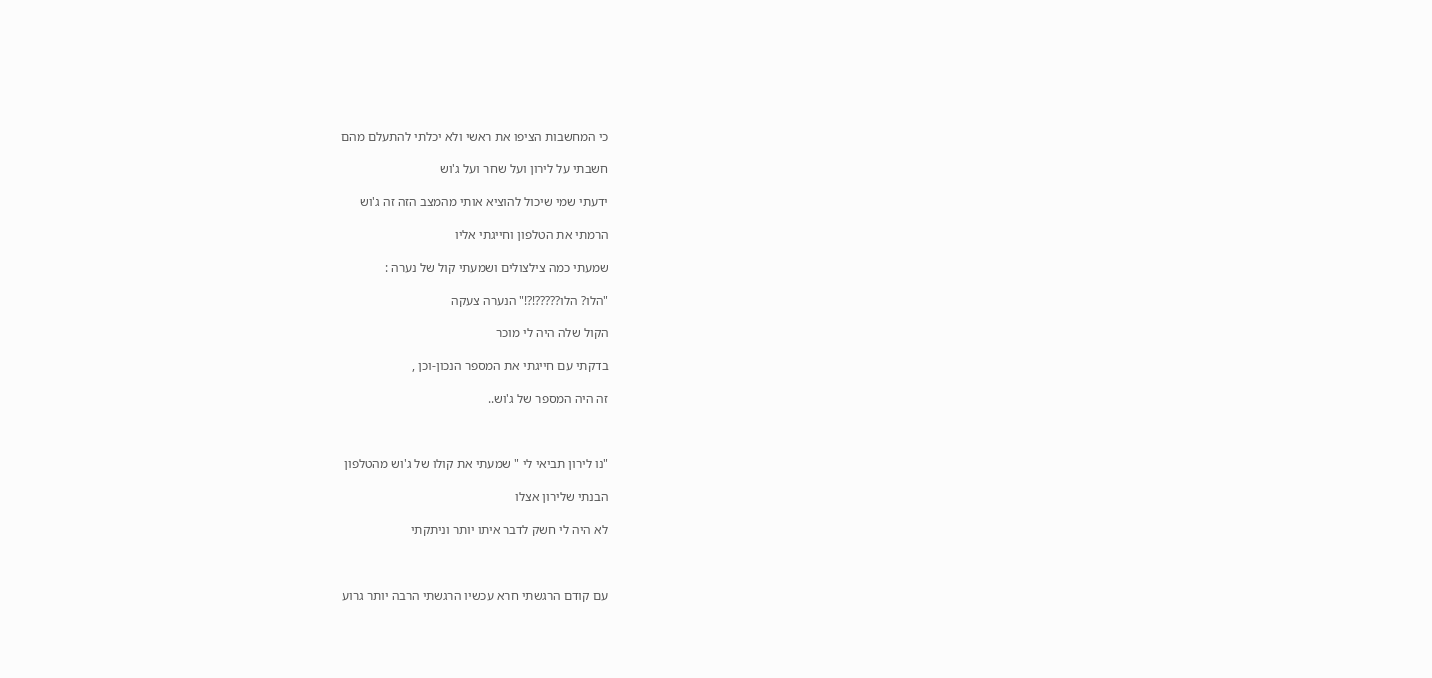כי המחשבות הציפו את ראשי ולא יכלתי להתעלם מהם

חשבתי על לירון ועל שחר ועל ג'וש

ידעתי שמי שיכול להוציא אותי מהמצב הזה זה ג'וש

הרמתי את הטלפון וחייגתי אליו

שמעתי כמה צילצולים ושמעתי קול של נערה :

"הלו? הלו?????!?!" הנערה צעקה

הקול שלה היה לי מוכר

בדקתי עם חייגתי את המספר הנכון-וכן ,

זה היה המספר של ג'וש..



"נו לירון תביאי לי " שמעתי את קולו של ג'וש מהטלפון

הבנתי שלירון אצלו

לא היה לי חשק לדבר איתו יותר וניתקתי



עם קודם הרגשתי חרא עכשיו הרגשתי הרבה יותר גרוע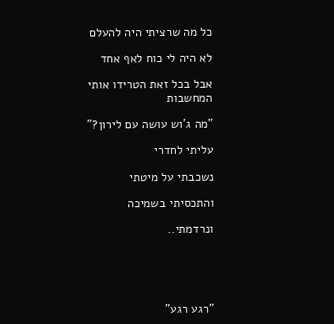כל מה שרציתי היה להעלם

לא היה לי כוח לאף אחד

אבל בכל זאת הטרידו אותי המחשבות

"מה ג'וש עושה עם לירון?"

עליתי לחדרי

נשכבתי על מיטתי

והתכסיתי בשמיכה

ונרדמתי..





"רגע רגע"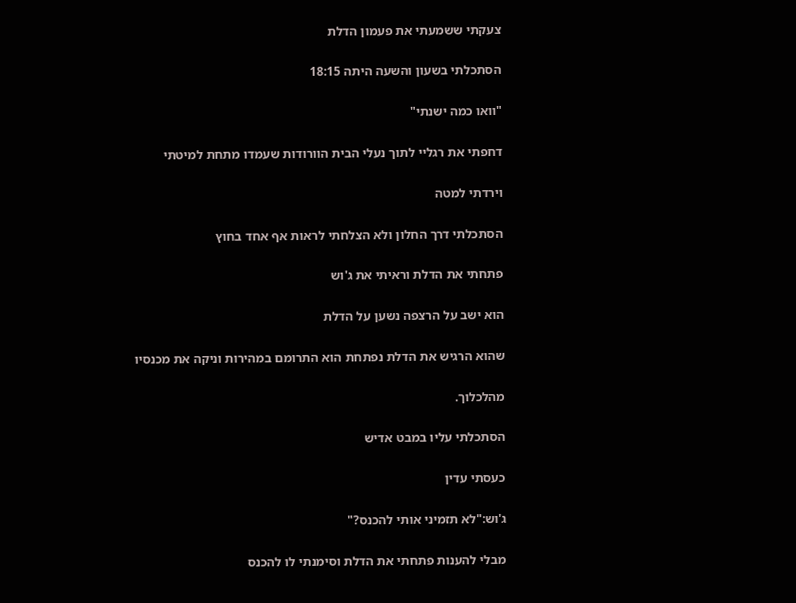צעקתי ששמעתי את פעמון הדלת

הסתכלתי בשעון והשעה היתה 18:15

"וואו כמה ישנתי"

דחפתי את רגליי לתוך נעלי הבית הוורודות שעמדו מתחת למיטתי

וירדתי למטה

הסתכלתי דרך החלון ולא הצלחתי לראות אף אחד בחוץ

פתחתי את הדלת וראיתי את ג'וש

הוא ישב על הרצפה נשען על הדלת

שהוא הרגיש את הדלת נפתחת הוא התרומם במהירות וניקה את מכנסיו

מהלכלוך.

הסתכלתי עליו במבט אדיש

כעסתי עדין

ג'וש:"לא תזמיני אותי להכנס?"

מבלי להענות פתחתי את הדלת וסימנתי לו להכנס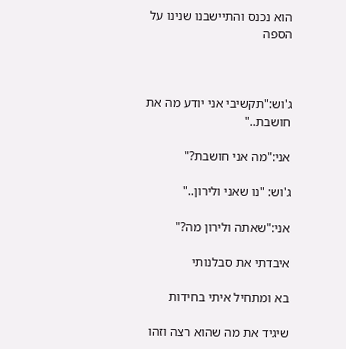הוא נכנס והתיישבנו שנינו על הספה



ג'וש:"תקשיבי אני יודע מה את חושבת.."

אני:"מה אני חושבת?"

ג'וש: "נו שאני ולירון.."

אני:"שאתה ולירון מה?"

איבדתי את סבלנותי

בא ומתחיל איתי בחידות

שיגיד את מה שהוא רצה וזהו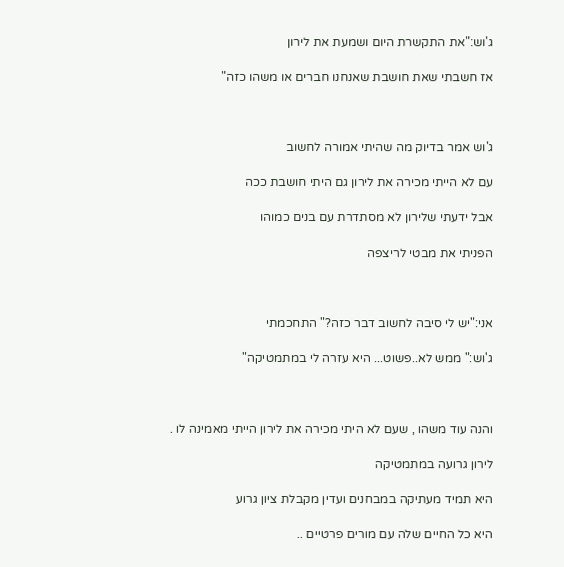ג'וש:"את התקשרת היום ושמעת את לירון

אז חשבתי שאת חושבת שאנחנו חברים או משהו כזה"



ג'וש אמר בדיוק מה שהיתי אמורה לחשוב

עם לא הייתי מכירה את לירון גם היתי חושבת ככה

אבל ידעתי שלירון לא מסתדרת עם בנים כמוהו

הפניתי את מבטי לריצפה



אני:"יש לי סיבה לחשוב דבר כזה?" התחכמתי

ג'וש:" ממש לא..פשוט... היא עזרה לי במתמטיקה"



והנה עוד משהו , שעם לא היתי מכירה את לירון הייתי מאמינה לו .

לירון גרועה במתמטיקה

היא תמיד מעתיקה במבחנים ועדין מקבלת ציון גרוע

היא כל החיים שלה עם מורים פרטיים ..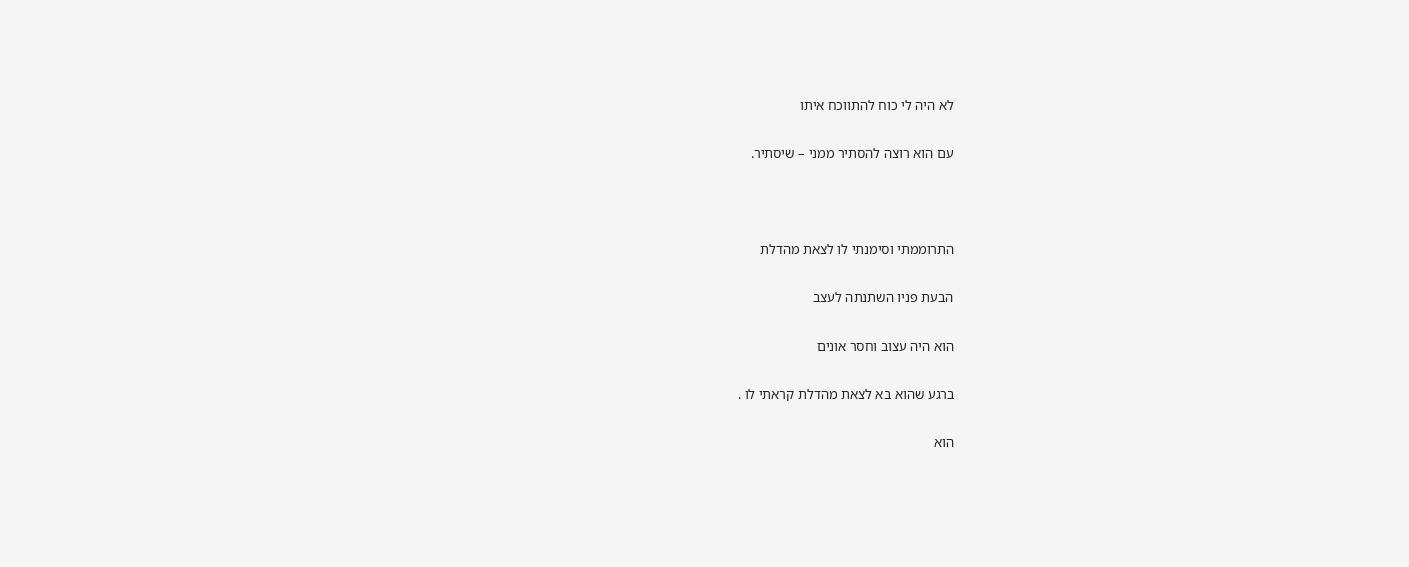לא היה לי כוח להתווכח איתו

עם הוא רוצה להסתיר ממני – שיסתיר.



התרוממתי וסימנתי לו לצאת מהדלת

הבעת פניו השתנתה לעצב

הוא היה עצוב וחסר אונים

ברגע שהוא בא לצאת מהדלת קראתי לו .

הוא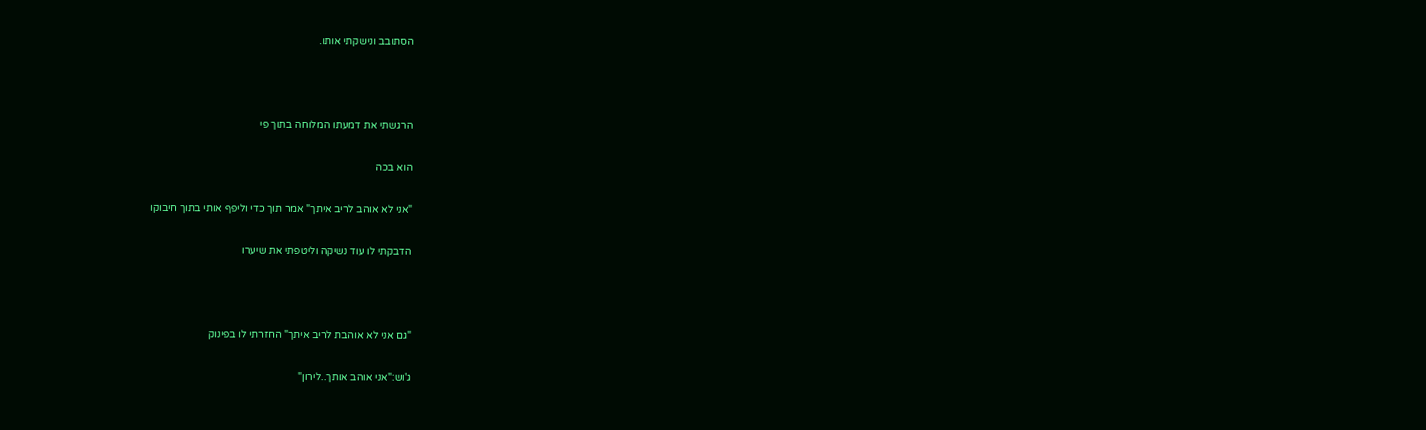הסתובב ונישקתי אותו.



הרגשתי את דמעתו המלוחה בתוך פי

הוא בכה

"אני לא אוהב לריב איתך" אמר תוך כדי וליפף אותי בתוך חיבוקו

הדבקתי לו עוד נשיקה וליטפתי את שיערו



"גם אני לא אוהבת לריב איתך" החזרתי לו בפינוק

ג'וש:"אני אוהב אותך..לירון"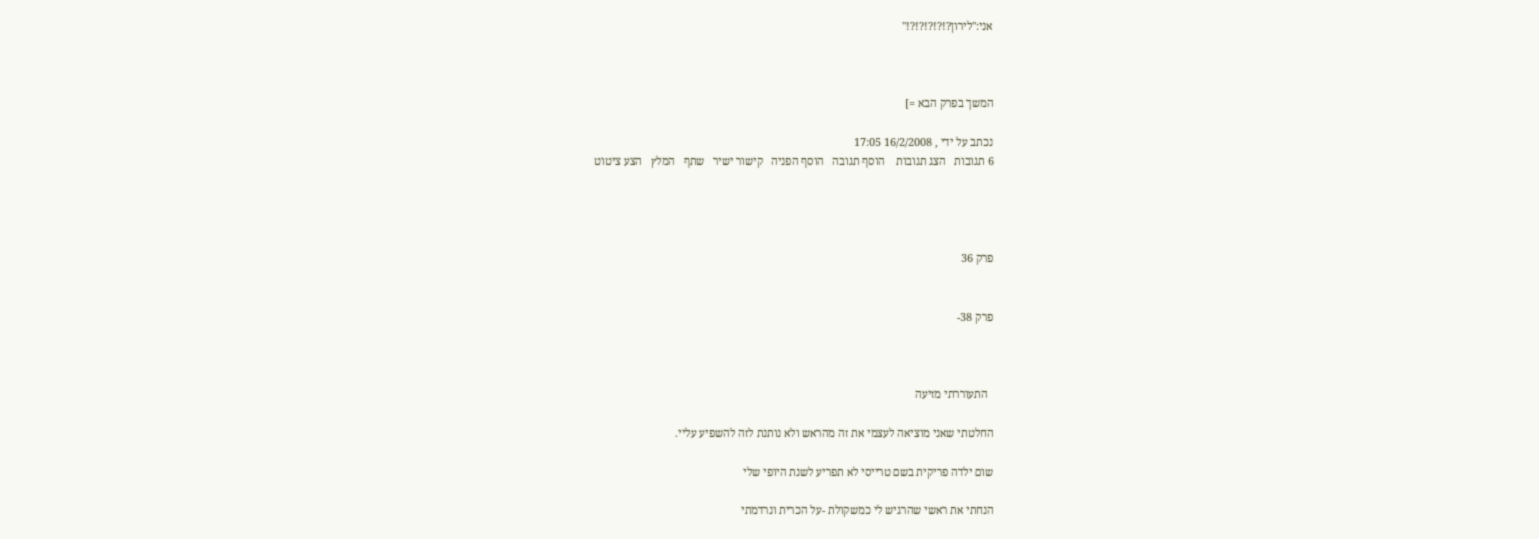אני:"לירון?!?!?!?!?!"



המשך בפרק הבא =]

נכתב על ידי , 16/2/2008 17:05
6 תגובות   הצג תגובות    הוסף תגובה   הוסף הפניה   קישור ישיר   שתף   המלץ   הצע ציטוט




פרק 36


פרק 38-



  התעוררתי מזיעה

החלטתי שאני מוציאה לעצמי את זה מהראש ולא נותנת לזה להשפיע עליי.

שום ילדה פריקית בשם טרייסי לא תפריע לשנת היופי שלי

הנחתי את ראשי שהרגיש לי כמשקולת -על הכרית ונרדמתי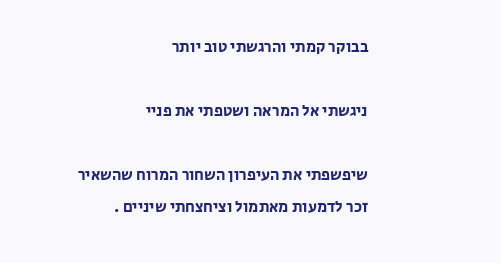בבוקר קמתי והרגשתי טוב יותר

ניגשתי אל המראה ושטפתי את פניי

שיפשפתי את העיפרון השחור המרוח שהשאיר זכר לדמעות מאתמול וציחצחתי שיניים .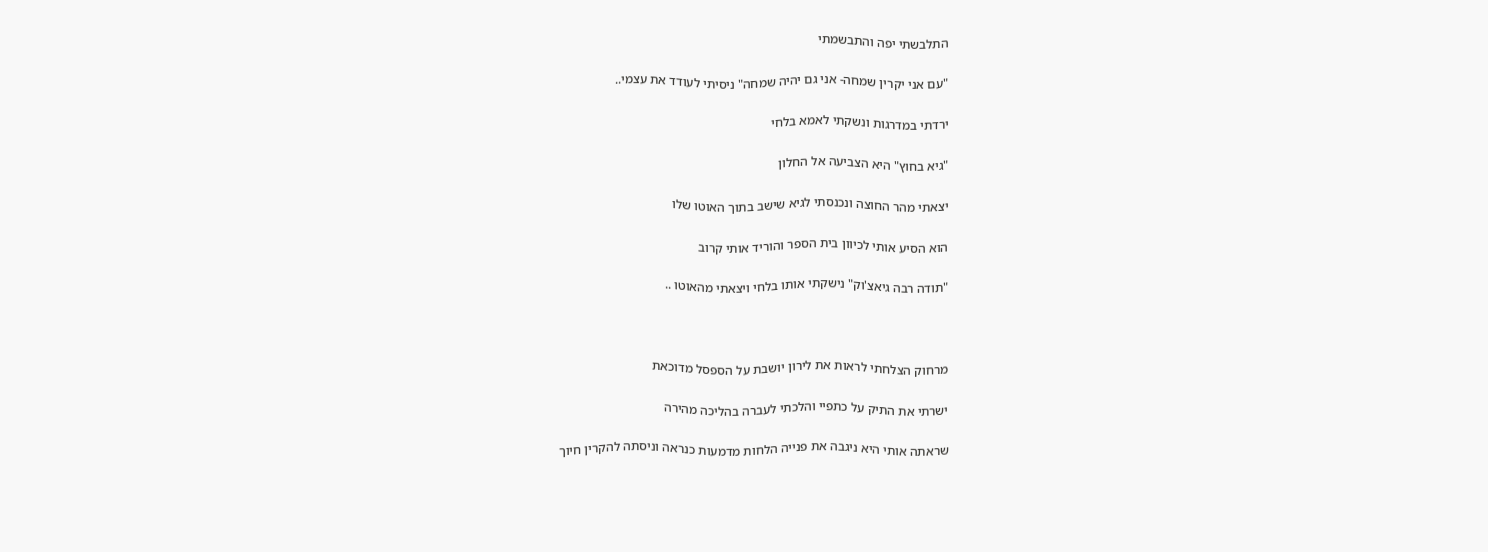התלבשתי יפה והתבשמתי

"עם אני יקרין שמחה- אני גם יהיה שמחה" ניסיתי לעודד את עצמי..

ירדתי במדרגות ונשקתי לאמא בלחי

"גיא בחוץ" היא הצביעה אל החלון

יצאתי מהר החוצה ונכנסתי לגיא שישב בתוך האוטו שלו

הוא הסיע אותי לכיוון בית הספר והוריד אותי קרוב

"תודה רבה גיאצ'וק" נישקתי אותו בלחי ויצאתי מהאוטו ..



מרחוק הצלחתי לראות את לירון יושבת על הספסל מדוכאת

ישרתי את התיק על כתפיי והלכתי לעברה בהליכה מהירה

שראתה אותי היא ניגבה את פנייה הלחות מדמעות כנראה וניסתה להקרין חיוך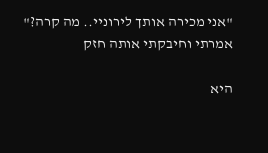"אני מכירה אותך לירוניי.. מה קרה?" אמרתי וחיבקתי אותה חזק

היא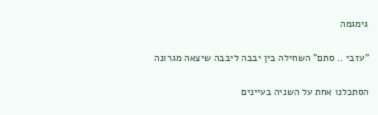גימגמה

"עזבי .. סתם" השחילה בין יבבה ליבבה שיצאה מגרונה

הסתכלנו אחת על השניה בעיינים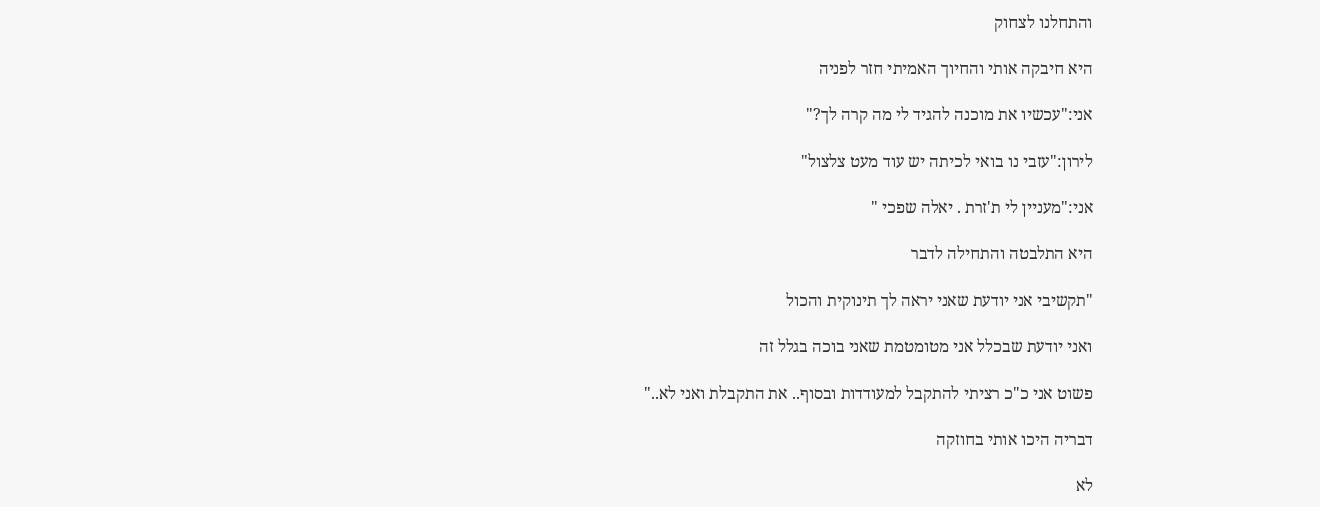והתחלנו לצחוק

היא חיבקה אותי והחיוך האמיתי חזר לפניה

אני:"עכשיו את מוכנה להגיד לי מה קרה לך?"

לירון:"עזבי נו בואי לכיתה יש עוד מעט צלצול"

אני:"מעניין לי ת'זרת . יאלה שפכי "

היא התלבטה והתחילה לדבר

"תקשיבי אני יודעת שאני יראה לך תינוקית והכול

ואני יודעת שבכלל אני מטומטמת שאני בוכה בגלל זה

פשוט אני כ"כ רציתי להתקבל למעודדות ובסוף.. את התקבלת ואני לא.."

דבריה היכו אותי בחוזקה

לא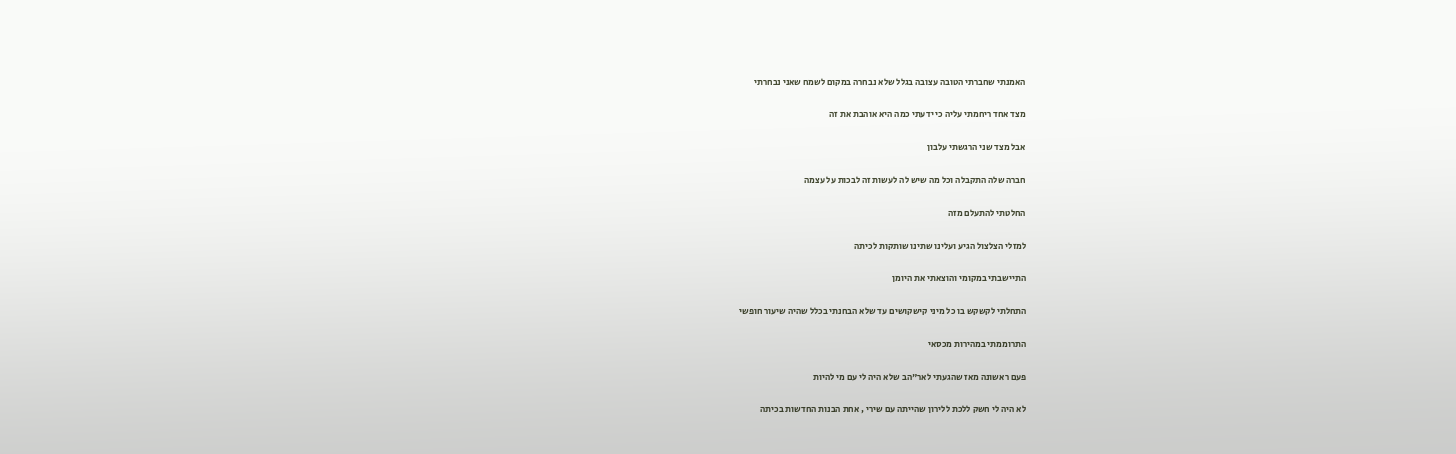האמנתי שחברתי הטובה עצובה בגלל שלא נבחרה במקום לשמח שאני נבחרתי

מצד אחד ריחמתי עליה כי ידעתי כמה היא אוהבת את זה

אבל מצד שני הרגשתי עלבון

חברה שלה התקבלה וכל מה שיש לה לעשות זה לבכות על עצמה

החלטתי להתעלם מזה

למזלי הצלצול הגיע ועלינו שתינו שותקות לכיתה

התיישבתי במקומי והוצאתי את היומן

התחלתי לקשקש בו כל מיני קישקושים עד שלא הבחנתי בכלל שהיה שיעור חופשי

התרוממתי במהירות מכסאי

פעם ראשונה מאז שהגעתי לאר"הב שלא היה לי עם מי להיות

לא היה לי חשק ללכת ללירון שהייתה עם שירי , אחת הבנות החדשות בכיתה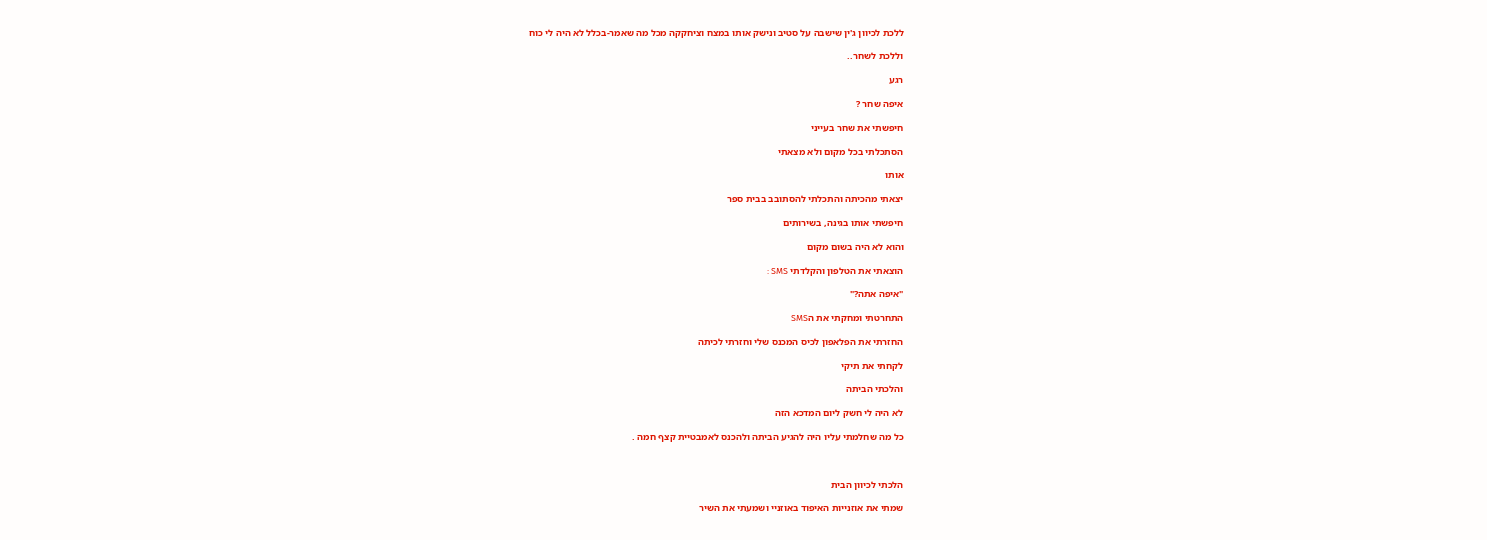ללכת לכיוון ג'ין שישבה על סטיב ונישק אותו במצח וציחקקה מכל מה שאמר-בכלל לא היה לי כוח

וללכת לשחר..

רגע

איפה שחר ?

חיפשתי את שחר בעייני

הסתכלתי בכל מקום ולא מצאתי

אותו

יצאתי מהכיתה והתכלתי להסתובב בבית ספר

חיפשתי אותו בגינה, בשירותים

והוא לא היה בשום מקום

הוצאתי את הטלפון והקלדתי SMS :

"איפה אתה?"

התחרטתי ומחקתי את הSMS

החזרתי את הפלאפון לכיס המכנס שלי וחזרתי לכיתה

לקחתי את תיקי

והלכתי הביתה

לא היה לי חשק ליום המדכא הזה

כל מה שחלמתי עליו היה להגיע הביתה ולהכנס לאמבטיית קצף חמה .



הלכתי לכיוון הבית

שמתי את אוזנייות האיפוד באוזניי ושמעתי את השיר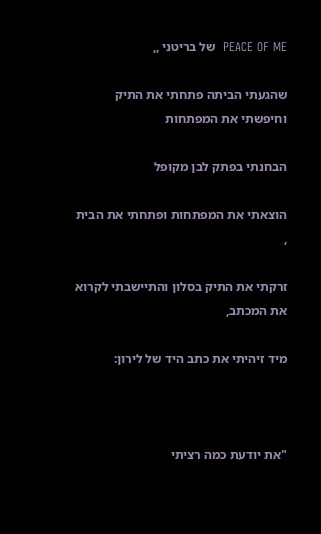PEACE OF ME  של בריטני ,,

שהגעתי הביתה פתחתי את התיק וחיפשתי את המפתחות

הבחנתי בפתק לבן מקופל

הוצאתי את המפתחות ופתחתי את הבית ,

זרקתי את התיק בסלון והתיישבתי לקרוא את המכתב,

מיד זיהיתי את כתב היד של לירון:



"את יודעת כמה רציתי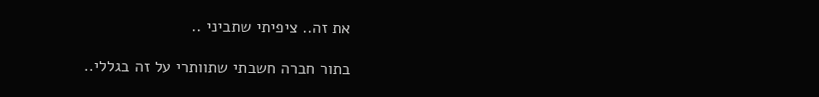את זה.. ציפיתי שתביני ..

בתור חברה חשבתי שתוותרי על זה בגללי..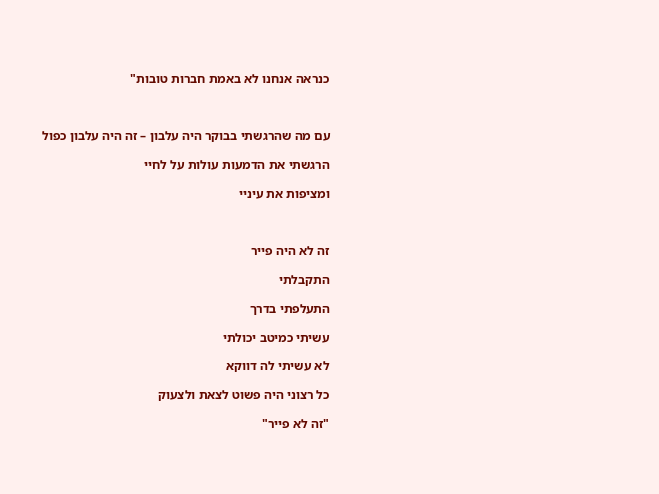כנראה אנחנו לא באמת חברות טובות"



עם מה שהרגשתי בבוקר היה עלבון – זה היה עלבון כפול

הרגשתי את הדמעות עולות על לחיי

ומציפות את עיניי



זה לא היה פייר

התקבלתי

התעלפתי בדרך

עשיתי כמיטב יכולתי

לא עשיתי לה דווקא

כל רצוני היה פשוט לצאת ולצעוק

"זה לא פייר"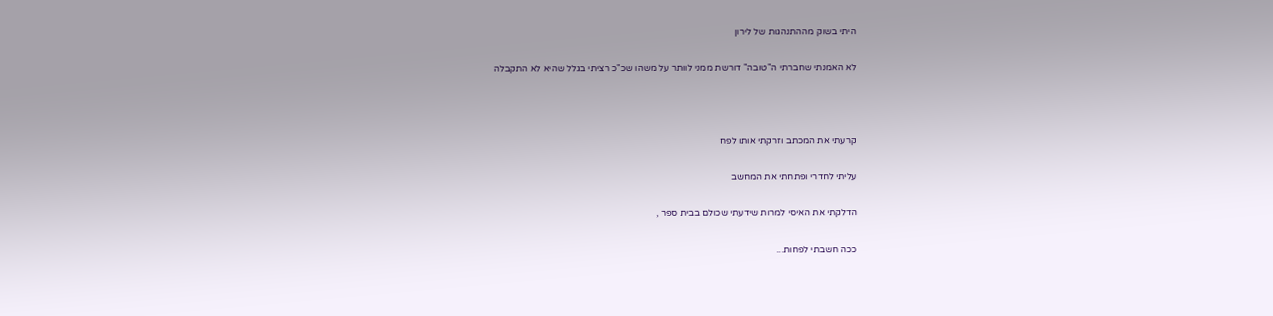היתי בשוק מההתנהגות של לירון

לא האמנתי שחברתי ה"טובה" דורשת ממני לוותר על משהו שכ"כ רציתי בגלל שהיא לא התקבלה



קרעתי את המכתב וזרקתי אותו לפח

עליתי לחדרי ופתחתי את המחשב

הדלקתי את האיסי למרות שידעתי שכולם בבית ספר ,

ככה חשבתי לפחות...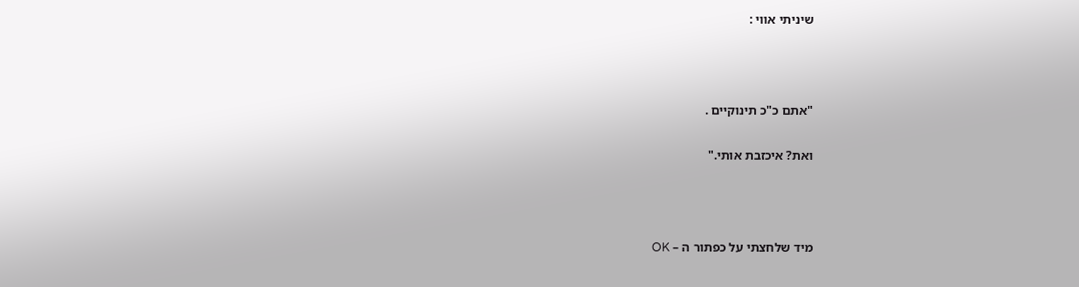שיניתי אווי :



"אתם כ"כ תינוקיים .

ואת? איכזבת אותי."



מיד שלחצתי על כפתור ה – OK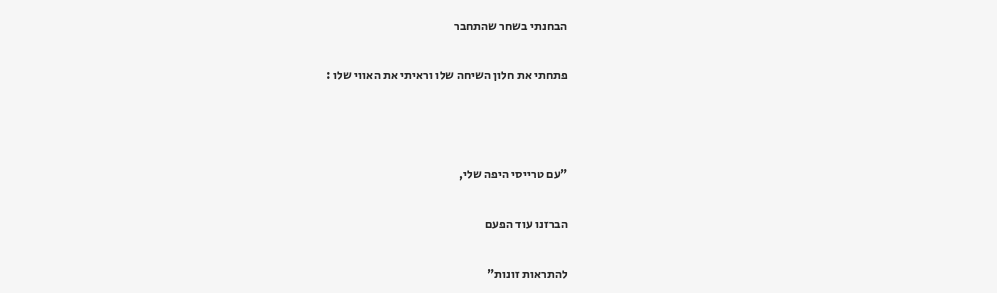הבחנתי בשחר שהתחבר

פתחתי את חלון השיחה שלו וראיתי את האווי שלו :



"עם טרייסי היפה שלי,

הברזנו עוד הפעם

להתראות זונות"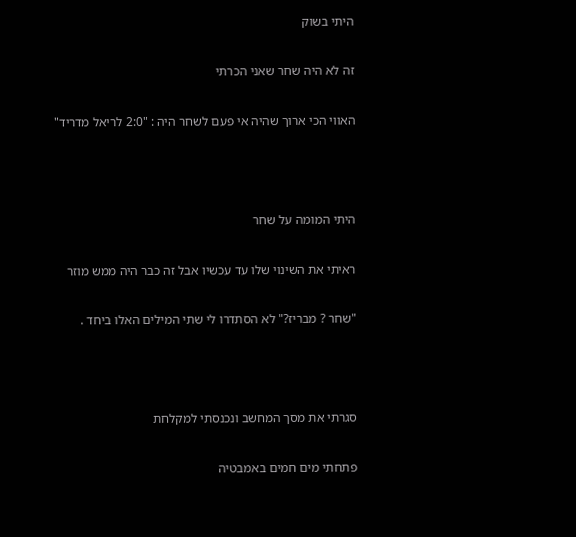היתי בשוק

זה לא היה שחר שאני הכרתי

האווי הכי ארוך שהיה אי פעם לשחר היה : "2:0 לריאל מדריד"



היתי המומה על שחר

ראיתי את השינוי שלו עד עכשיו אבל זה כבר היה ממש מוזר

"שחר ? מבריז?" לא הסתדרו לי שתי המילים האלו ביחד .



סגרתי את מסך המחשב ונכנסתי למקלחת

פתחתי מים חמים באמבטיה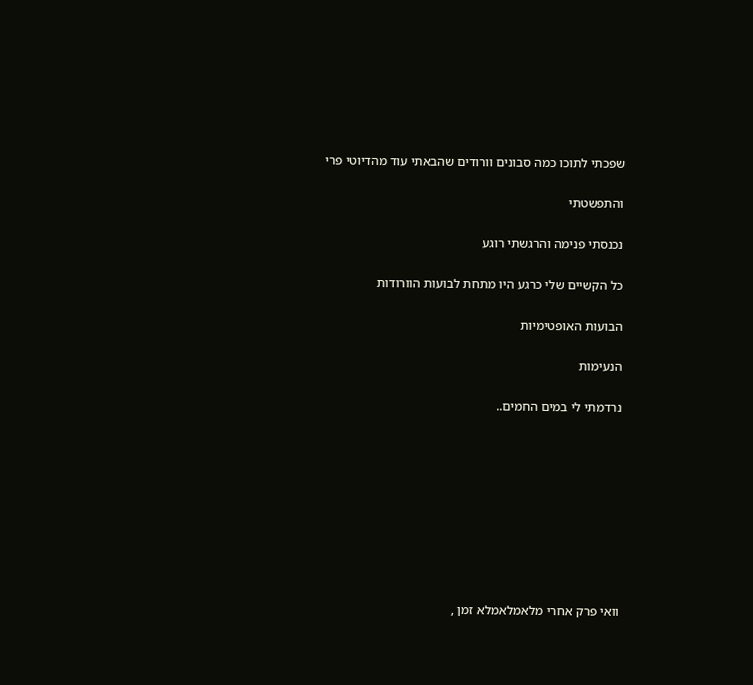שפכתי לתוכו כמה סבונים וורודים שהבאתי עוד מהדיוטי פרי

והתפשטתי

נכנסתי פנימה והרגשתי רוגע

כל הקשיים שלי כרגע היו מתחת לבועות הוורודות

הבועות האופטימיות

הנעימות

נרדמתי לי במים החמים..









וואי פרק אחרי מלאמלאמלא זמן ,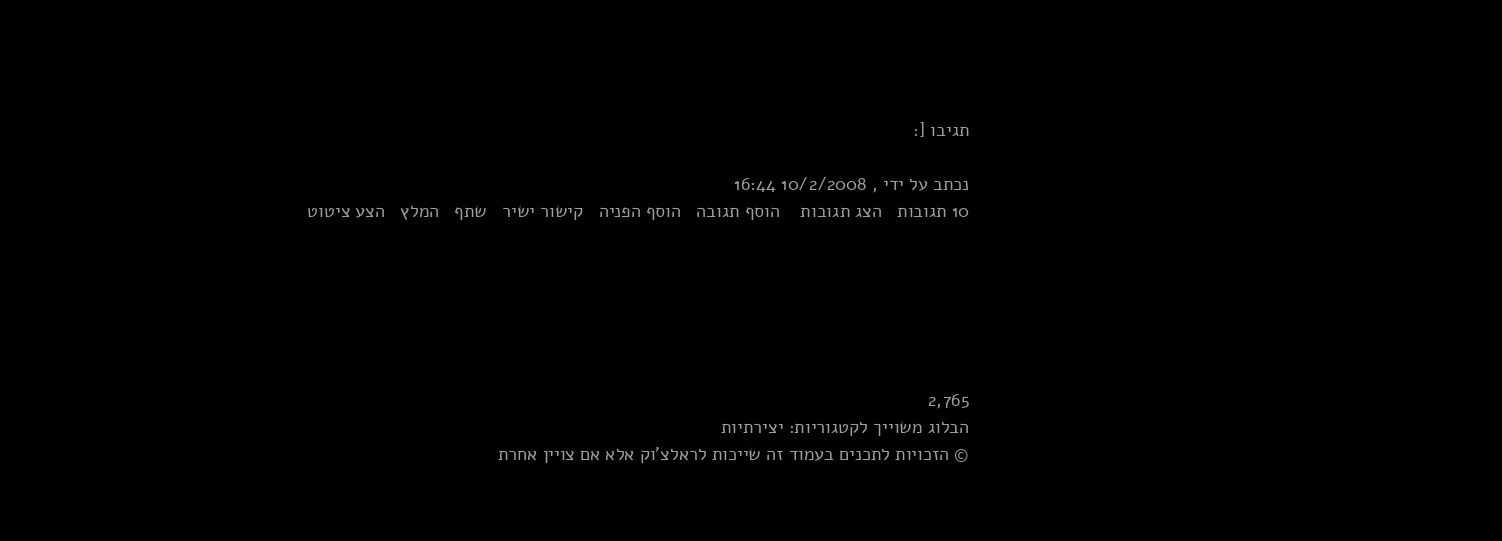תגיבו [:

נכתב על ידי , 10/2/2008 16:44
10 תגובות   הצג תגובות    הוסף תגובה   הוסף הפניה   קישור ישיר   שתף   המלץ   הצע ציטוט






2,765
הבלוג משוייך לקטגוריות: יצירתיות
© הזכויות לתכנים בעמוד זה שייכות לראלצ'וק אלא אם צויין אחרת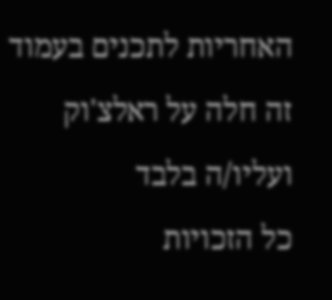האחריות לתכנים בעמוד זה חלה על ראלצ'וק ועליו/ה בלבד
כל הזכויות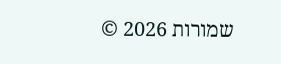שמורות 2026 ©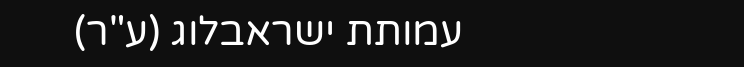עמותת ישראבלוג (ע"ר)